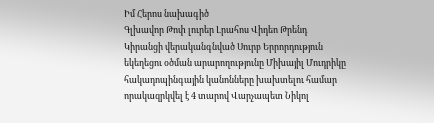Իմ Հերոս նախագիծ
Գլխավոր Թոփ լուրեր Լրահոս Վիդեո Թրենդ
Կիրանցի վերականգնված Սուրբ Երրորդություն եկեղեցու օծման արարողությունը Միխայիլ Մուդրիկը հակադոպինգային կանոնները խախտելու համար որակազրկվել է 4 տարով Վարչապետ Նիկոլ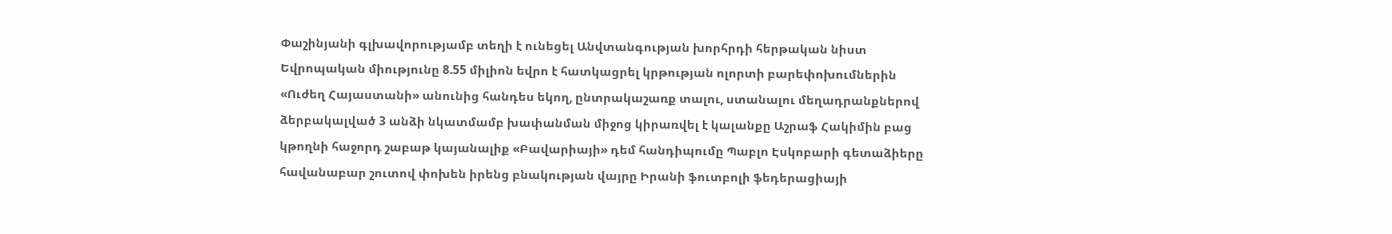Փաշինյանի գլխավորությամբ տեղի է ունեցել Անվտանգության խորհրդի հերթական նիստ Եվրոպական միությունը 8.55 միլիոն եվրո է հատկացրել կրթության ոլորտի բարեփոխումներին «Ուժեղ Հայաստանի» անունից հանդես եկող, ընտրակաշառք տալու, ստանալու մեղադրանքներով ձերբակալված 3 անձի նկատմամբ խափանման միջոց կիրառվել է կալանքը Աշրաֆ Հակիմին բաց կթողնի հաջորդ շաբաթ կայանալիք «Բավարիայի» դեմ հանդիպումը Պաբլո Էսկոբարի գետաձիերը հավանաբար շուտով փոխեն իրենց բնակության վայրը Իրանի ֆուտբոլի ֆեդերացիայի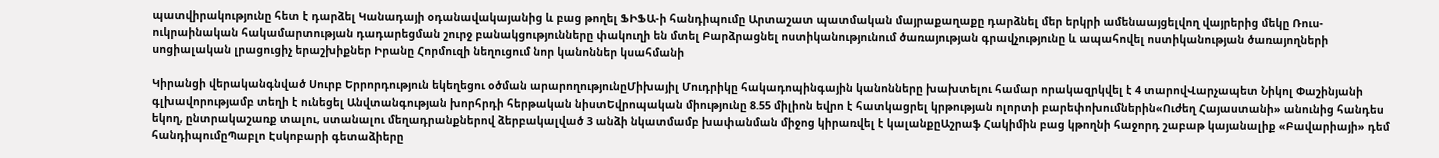պատվիրակությունը հետ է դարձել Կանադայի օդանավակայանից և բաց թողել ՖԻՖԱ-ի հանդիպումը Արտաշատ պատմական մայրաքաղաքը դարձնել մեր երկրի ամենաայցելվող վայրերից մեկը Ռուս-ուկրաինական հակամարտության դադարեցման շուրջ բանակցությունները փակուղի են մտել Բարձրացնել ոստիկանությունում ծառայության գրավչությունը և ապահովել ոստիկանության ծառայողների սոցիալական լրացուցիչ երաշխիքներ Իրանը Հորմուզի նեղուցում նոր կանոններ կսահմանի

Կիրանցի վերականգնված Սուրբ Երրորդություն եկեղեցու օծման արարողությունըՄիխայիլ Մուդրիկը հակադոպինգային կանոնները խախտելու համար որակազրկվել է 4 տարովՎարչապետ Նիկոլ Փաշինյանի գլխավորությամբ տեղի է ունեցել Անվտանգության խորհրդի հերթական նիստԵվրոպական միությունը 8.55 միլիոն եվրո է հատկացրել կրթության ոլորտի բարեփոխումներին«Ուժեղ Հայաստանի» անունից հանդես եկող, ընտրակաշառք տալու, ստանալու մեղադրանքներով ձերբակալված 3 անձի նկատմամբ խափանման միջոց կիրառվել է կալանքըԱշրաֆ Հակիմին բաց կթողնի հաջորդ շաբաթ կայանալիք «Բավարիայի» դեմ հանդիպումըՊաբլո Էսկոբարի գետաձիերը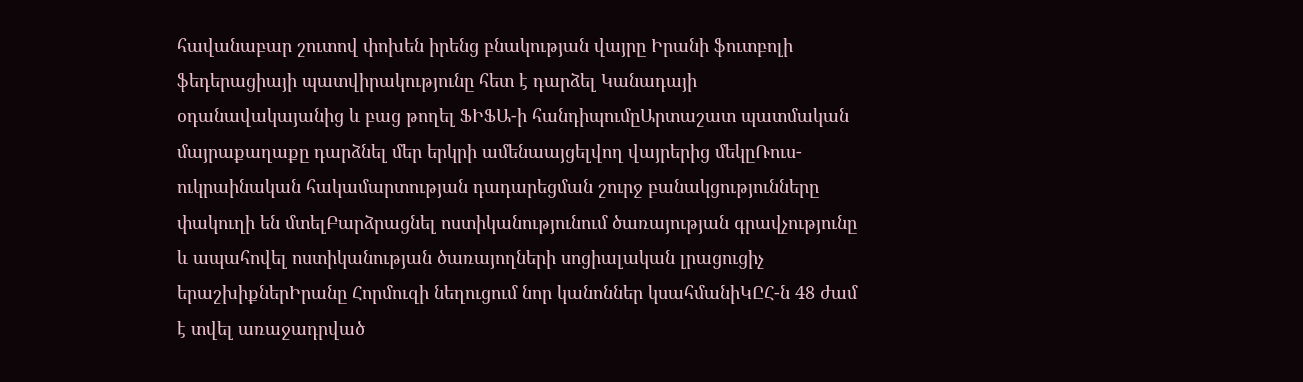հավանաբար շուտով փոխեն իրենց բնակության վայրը Իրանի ֆուտբոլի ֆեդերացիայի պատվիրակությունը հետ է դարձել Կանադայի օդանավակայանից և բաց թողել ՖԻՖԱ-ի հանդիպումըԱրտաշատ պատմական մայրաքաղաքը դարձնել մեր երկրի ամենաայցելվող վայրերից մեկըՌուս-ուկրաինական հակամարտության դադարեցման շուրջ բանակցությունները փակուղի են մտելԲարձրացնել ոստիկանությունում ծառայության գրավչությունը և ապահովել ոստիկանության ծառայողների սոցիալական լրացուցիչ երաշխիքներԻրանը Հորմուզի նեղուցում նոր կանոններ կսահմանիԿԸՀ-ն 48 ժամ է տվել առաջադրված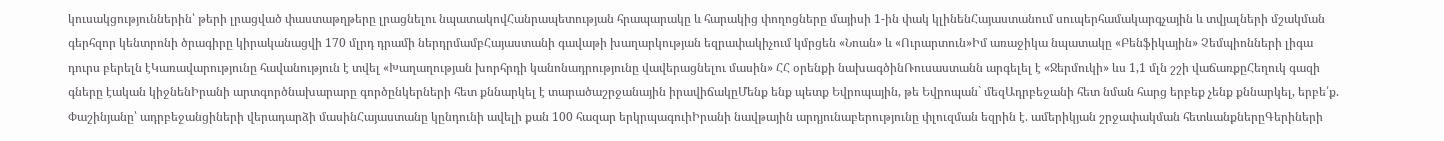կուսակցություններին՝ թերի լրացված փաստաթղթերը լրացնելու նպատակովՀանրապետության հրապարակը և հարակից փողոցները մայիսի 1-ին փակ կլինենՀայաստանում սուպերհամակարգչային և տվյալների մշակման գերհզոր կենտրոնի ծրագիրը կիրականացվի 170 մլրդ դրամի ներդրմամբՀայաստանի գավաթի խաղարկության եզրափակիչում կմրցեն «Նոան» և «Ուրարտուն»Իմ առաջիկա նպատակը «Բենֆիկային» Չեմպիոնների լիգա դուրս բերելն էԿառավարությունը հավանություն է տվել «Խաղաղության խորհրդի կանոնադրությունը վավերացնելու մասին» ՀՀ օրենքի նախագծինՌուսաստանն արգելել է «Ջերմուկի» ևս 1,1 մլն շշի վաճառքըՀեղուկ գազի գները էական կիջնենԻրանի արտգործնախարարը գործընկերների հետ քննարկել է տարածաշրջանային իրավիճակըՄենք ենք պետք Եվրոպային, թե Եվրոպան` մեզԱդրբեջանի հետ նման հարց երբեք չենք քննարկել, երբե՛ք. Փաշինյանը՝ ադրբեջանցիների վերադարձի մասինՀայաստանը կընդունի ավելի քան 100 հազար երկրպագուիԻրանի նավթային արդյունաբերությունը փլուզման եզրին է. ամերիկյան շրջափակման հետևանքներըԳերիների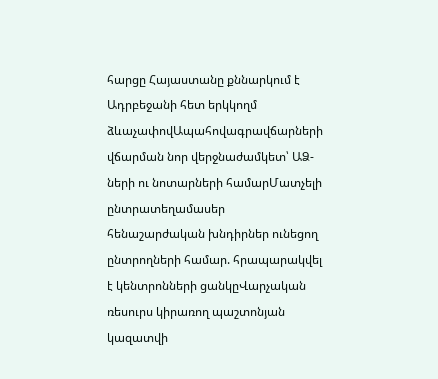հարցը Հայաստանը քննարկում է Ադրբեջանի հետ երկկողմ ձևաչափովԱպահովագրավճարների վճարման նոր վերջնաժամկետ՝ ԱՁ-ների ու նոտարների համարՄատչելի ընտրատեղամասեր հենաշարժական խնդիրներ ունեցող ընտրողների համար. հրապարակվել է կենտրոնների ցանկըՎարչական ռեսուրս կիրառող պաշտոնյան կազատվի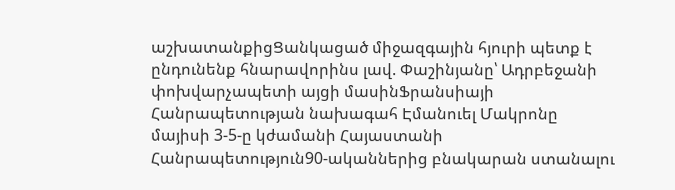աշխատանքիցՑանկացած միջազգային հյուրի պետք է ընդունենք հնարավորինս լավ. Փաշինյանը՝ Ադրբեջանի փոխվարչապետի այցի մասինՖրանսիայի Հանրապետության նախագահ Էմանուել Մակրոնը մայիսի 3-5-ը կժամանի Հայաստանի Հանրապետություն90-ականներից բնակարան ստանալու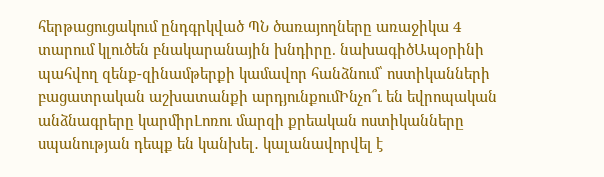հերթացուցակում ընդգրկված ՊՆ ծառայողները առաջիկա 4 տարում կլուծեն բնակարանային խնդիրը. նախագիծԱպօրինի պահվող զենք-զինամթերքի կամավոր հանձնում՝ ոստիկանների բացատրական աշխատանքի արդյունքումԻնչո՞ւ են եվրոպական անձնագրերը կարմիրԼոռու մարզի քրեական ոստիկանները սպանության դեպք են կանխել․ կալանավորվել է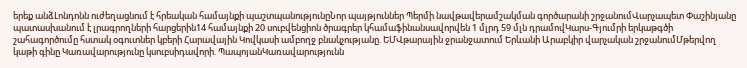երեք անձԼոնդոնն ուժեղացնում է հրեական համայնքի պաշտպանությունըՆոր պայթյուններ Պերմի նավթավերամշակման գործարանի շրջանումՎարչապետ Փաշինյանը պատասխանում է լրագրողների հարցերին14 համայնքի 20 սուբվենցիոն ծրագրեր կհամաֆինանսավորվեն 1 մլրդ 59 մլն դրամովԿարս-Գյումրի երկաթգծի շահագործումը հստակ օգուտներ կբերի Հարավային Կովկասի ամբողջ բնակչությանը. ԵՄՎթարային ջրանջատում Երևանի Արաբկիր վարչական շրջանումՄթերվող կաթի գինը Կառավարությունը կսուբսիդավորի. ՊապոյանԿառավարությունն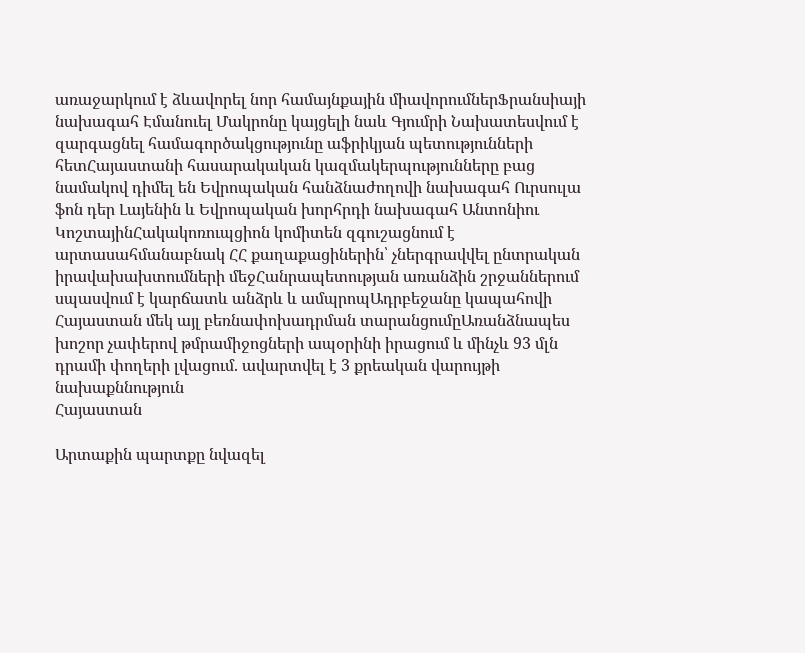առաջարկում է ձևավորել նոր համայնքային միավորումներՖրանսիայի նախագահ Էմանուել Մակրոնը կայցելի նաև Գյումրի Նախատեսվում է զարգացնել համագործակցությունը աֆրիկյան պետությունների հետՀայաստանի հասարակական կազմակերպությունները բաց նամակով դիմել են Եվրոպական հանձնաժողովի նախագահ Ուրսուլա ֆոն դեր Լայենին և Եվրոպական խորհրդի նախագահ Անտոնիու ԿոշտայինՀակակոռուպցիոն կոմիտեն զգուշացնում է արտասահմանաբնակ ՀՀ քաղաքացիներին՝ չներգրավվել ընտրական իրավախախտումների մեջՀանրապետության առանձին շրջաններում սպասվում է կարճատև անձրև և ամպրոպԱդրբեջանը կապահովի Հայաստան մեկ այլ բեռնափոխադրման տարանցումըԱռանձնապես խոշոր չափերով թմրամիջոցների ապօրինի իրացում և մինչև 93 մլն դրամի փողերի լվացում. ավարտվել է 3 քրեական վարույթի նախաքննություն
Հայաստան

Արտաքին պարտքը նվազել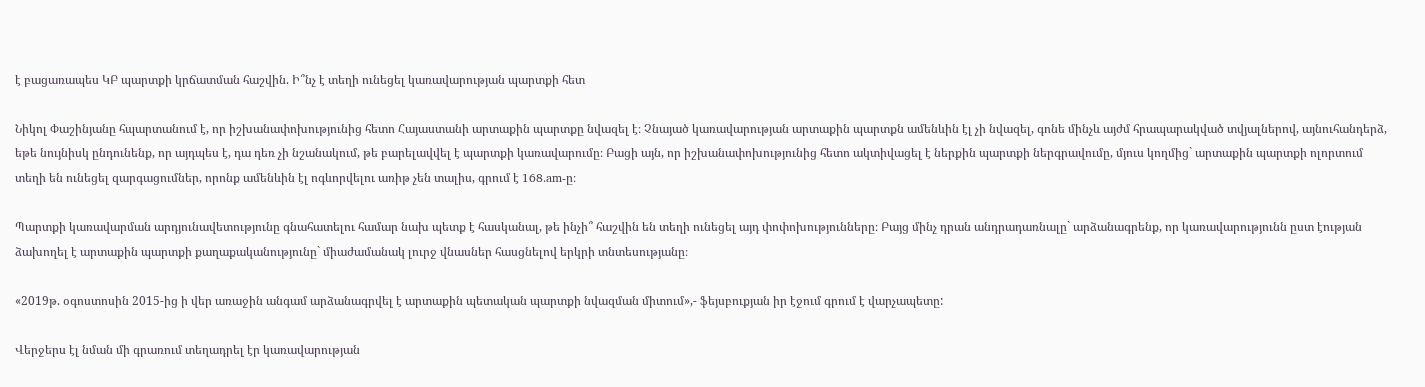է բացառապես ԿԲ պարտքի կրճատման հաշվին. Ի՞նչ է տեղի ունեցել կառավարության պարտքի հետ

Նիկոլ Փաշինյանը հպարտանում է, որ իշխանափոխությունից հետո Հայաստանի արտաքին պարտքը նվազել է։ Չնայած կառավարության արտաքին պարտքն ամենևին էլ չի նվազել, գոնե մինչև այժմ հրապարակված տվյալներով, այնուհանդերձ, եթե նույնիսկ ընդունենք, որ այդպես է, դա դեռ չի նշանակում, թե բարելավվել է պարտքի կառավարումը։ Բացի այն, որ իշխանափոխությունից հետո ակտիվացել է ներքին պարտքի ներգրավումը, մյուս կողմից` արտաքին պարտքի ոլորտում տեղի են ունեցել զարգացումներ, որոնք ամենևին էլ ոգևորվելու առիթ չեն տալիս, գրում է 168.am-ը։

Պարտքի կառավարման արդյունավետությունը գնահատելու համար նախ պետք է հասկանալ, թե ինչի՞ հաշվին են տեղի ունեցել այդ փոփոխությունները։ Բայց մինչ դրան անդրադառնալը` արձանագրենք, որ կառավարությունն ըստ էության ձախողել է արտաքին պարտքի քաղաքականությունը` միաժամանակ լուրջ վնասներ հասցնելով երկրի տնտեսությանը։

«2019թ. օգոստոսին 2015-ից ի վեր առաջին անգամ արձանագրվել է արտաքին պետական պարտքի նվազման միտում»,- ֆեյսբուքյան իր էջում գրում է վարչապետը:

Վերջերս էլ նման մի գրառում տեղադրել էր կառավարության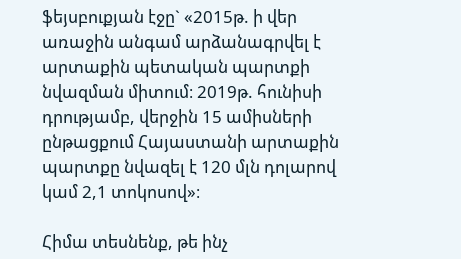ֆեյսբուքյան էջը` «2015թ. ի վեր առաջին անգամ արձանագրվել է արտաքին պետական պարտքի նվազման միտում։ 2019թ. հունիսի դրությամբ, վերջին 15 ամիսների ընթացքում Հայաստանի արտաքին պարտքը նվազել է 120 մլն դոլարով կամ 2,1 տոկոսով»։

Հիմա տեսնենք, թե ինչ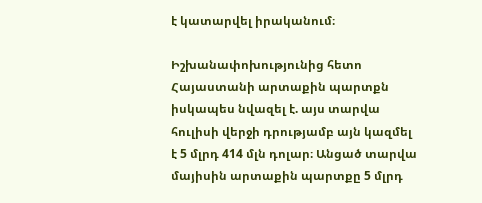է կատարվել իրականում։

Իշխանափոխությունից հետո Հայաստանի արտաքին պարտքն իսկապես նվազել է. այս տարվա հուլիսի վերջի դրությամբ այն կազմել է 5 մլրդ 414 մլն դոլար։ Անցած տարվա մայիսին արտաքին պարտքը 5 մլրդ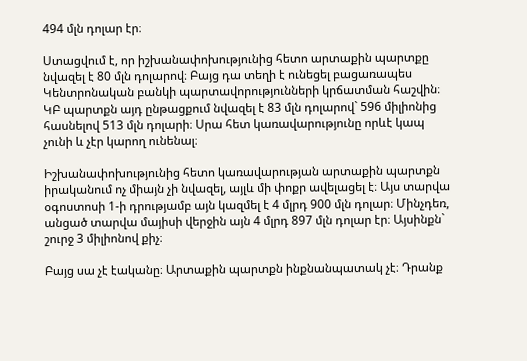494 մլն դոլար էր։

Ստացվում է, որ իշխանափոխությունից հետո արտաքին պարտքը նվազել է 80 մլն դոլարով։ Բայց դա տեղի է ունեցել բացառապես Կենտրոնական բանկի պարտավորությունների կրճատման հաշվին։ ԿԲ պարտքն այդ ընթացքում նվազել է 83 մլն դոլարով` 596 միլիոնից հասնելով 513 մլն դոլարի։ Սրա հետ կառավարությունը որևէ կապ չունի և չէր կարող ունենալ։

Իշխանափոխությունից հետո կառավարության արտաքին պարտքն իրականում ոչ միայն չի նվազել, այլև մի փոքր ավելացել է։ Այս տարվա օգոստոսի 1-ի դրությամբ այն կազմել է 4 մլրդ 900 մլն դոլար։ Մինչդեռ, անցած տարվա մայիսի վերջին այն 4 մլրդ 897 մլն դոլար էր։ Այսինքն` շուրջ 3 միլիոնով քիչ։

Բայց սա չէ էականը։ Արտաքին պարտքն ինքնանպատակ չէ։ Դրանք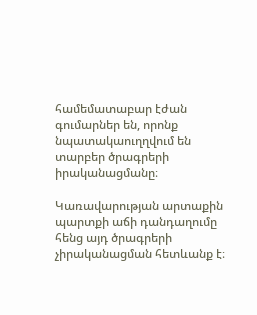համեմատաբար էժան գումարներ են, որոնք նպատակաուղղվում են տարբեր ծրագրերի իրականացմանը։

Կառավարության արտաքին պարտքի աճի դանդաղումը հենց այդ ծրագրերի չիրականացման հետևանք է։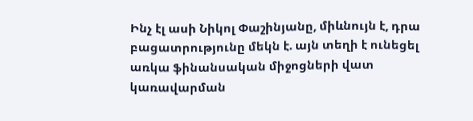Ինչ էլ ասի Նիկոլ Փաշինյանը, միևնույն է, դրա բացատրությունը մեկն է. այն տեղի է ունեցել առկա ֆինանսական միջոցների վատ կառավարման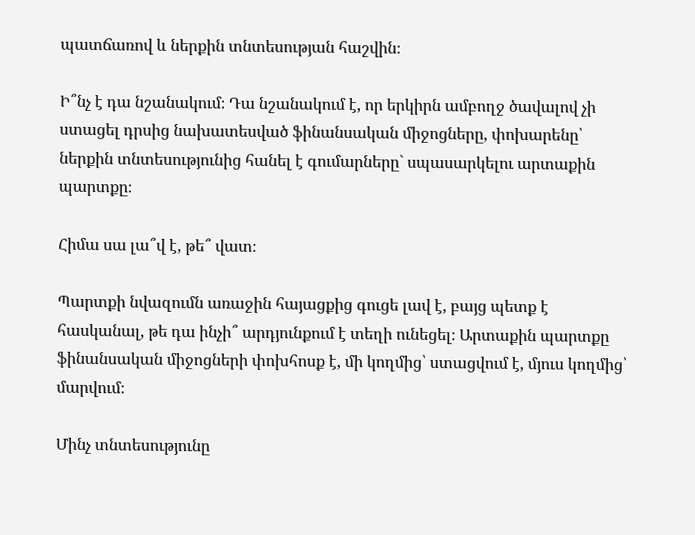պատճառով և ներքին տնտեսության հաշվին։

Ի՞նչ է դա նշանակում։ Դա նշանակում է, որ երկիրն ամբողջ ծավալով չի ստացել դրսից նախատեսված ֆինանսական միջոցները, փոխարենը՝ ներքին տնտեսությունից հանել է գումարները` սպասարկելու արտաքին պարտքը։

Հիմա սա լա՞վ է, թե՞ վատ։

Պարտքի նվազումն առաջին հայացքից գուցե լավ է, բայց պետք է հասկանալ, թե դա ինչի՞ արդյունքում է տեղի ունեցել։ Արտաքին պարտքը ֆինանսական միջոցների փոխհոսք է, մի կողմից՝ ստացվում է, մյուս կողմից՝ մարվում։

Մինչ տնտեսությունը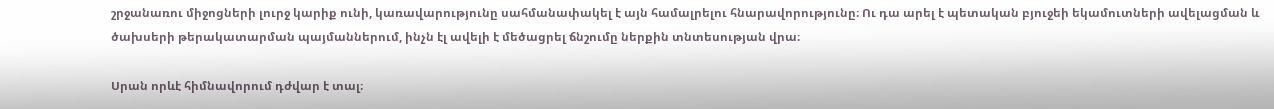շրջանառու միջոցների լուրջ կարիք ունի, կառավարությունը սահմանափակել է այն համալրելու հնարավորությունը։ Ու դա արել է պետական բյուջեի եկամուտների ավելացման և ծախսերի թերակատարման պայմաններում, ինչն էլ ավելի է մեծացրել ճնշումը ներքին տնտեսության վրա։

Սրան որևէ հիմնավորում դժվար է տալ։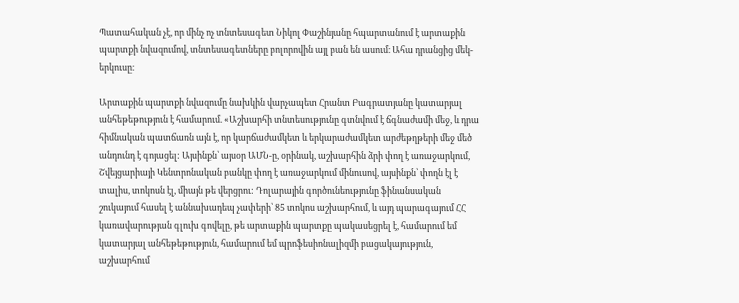Պատահական չէ, որ մինչ ոչ տնտեսագետ Նիկոլ Փաշինյանը հպարտանում է արտաքին պարտքի նվազումով, տնտեսագետները բոլորովին այլ բան են ասում։ Ահա դրանցից մեկ-երկուսը։

Արտաքին պարտքի նվազումը նախկին վարչապետ Հրանտ Բագրատյանը կատարյալ անհեթեթություն է համարում. «Աշխարհի տնտեսությունը գտնվում է ճգնաժամի մեջ, և դրա հիմնական պատճառն այն է, որ կարճաժամկետ և երկարաժամկետ արժեթղթերի մեջ մեծ անդունդ է գոյացել: Այսինքն՝ այսօր ԱՄՆ-ը, օրինակ, աշխարհին ձրի փող է առաջարկում, Շվեյցարիայի Կենտրոնական բանկը փող է առաջարկում մինուսով, այսինքն՝ փողն էլ է տալիս, տոկոսն էլ, միայն թե վերցրու: Դոլարային գործունեությունը ֆինանսական շուկայում հասել է աննախադեպ չափերի՝ 85 տոկոս աշխարհում, և այդ պարագայում ՀՀ կառավարության գլուխ գովելը, թե արտաքին պարտքը պակասեցրել է, համարում եմ կատարյալ անհեթեթություն, համարում եմ պրոֆեսիոնալիզմի բացակայություն, աշխարհում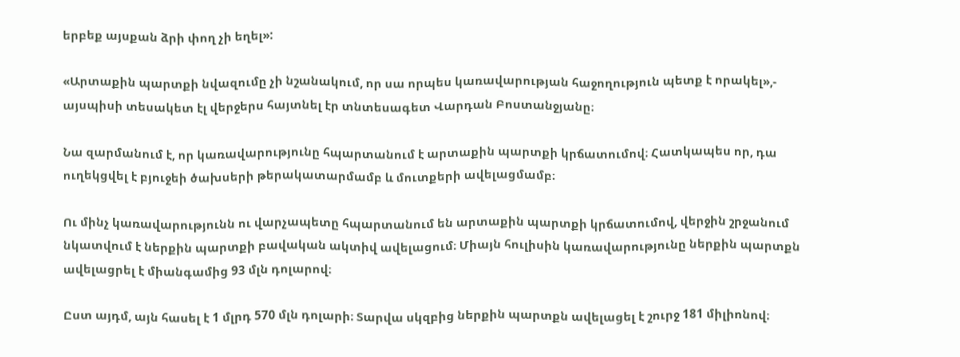երբեք այսքան ձրի փող չի եղել»:

«Արտաքին պարտքի նվազումը չի նշանակում, որ սա որպես կառավարության հաջողություն պետք է որակել»,- այսպիսի տեսակետ էլ վերջերս հայտնել էր տնտեսագետ Վարդան Բոստանջյանը։

Նա զարմանում է, որ կառավարությունը հպարտանում է արտաքին պարտքի կրճատումով։ Հատկապես որ, դա ուղեկցվել է բյուջեի ծախսերի թերակատարմամբ և մուտքերի ավելացմամբ։

Ու մինչ կառավարությունն ու վարչապետը հպարտանում են արտաքին պարտքի կրճատումով, վերջին շրջանում նկատվում է ներքին պարտքի բավական ակտիվ ավելացում։ Միայն հուլիսին կառավարությունը ներքին պարտքն ավելացրել է միանգամից 93 մլն դոլարով։

Ըստ այդմ, այն հասել է 1 մլրդ 570 մլն դոլարի։ Տարվա սկզբից ներքին պարտքն ավելացել է շուրջ 181 միլիոնով։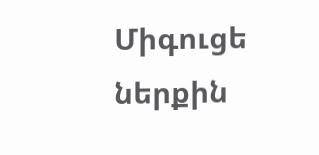Միգուցե ներքին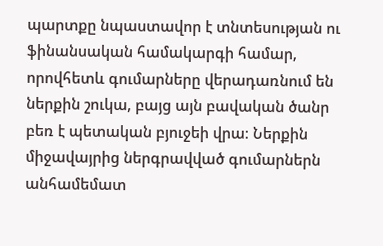պարտքը նպաստավոր է տնտեսության ու ֆինանսական համակարգի համար, որովհետև գումարները վերադառնում են ներքին շուկա, բայց այն բավական ծանր բեռ է պետական բյուջեի վրա։ Ներքին միջավայրից ներգրավված գումարներն անհամեմատ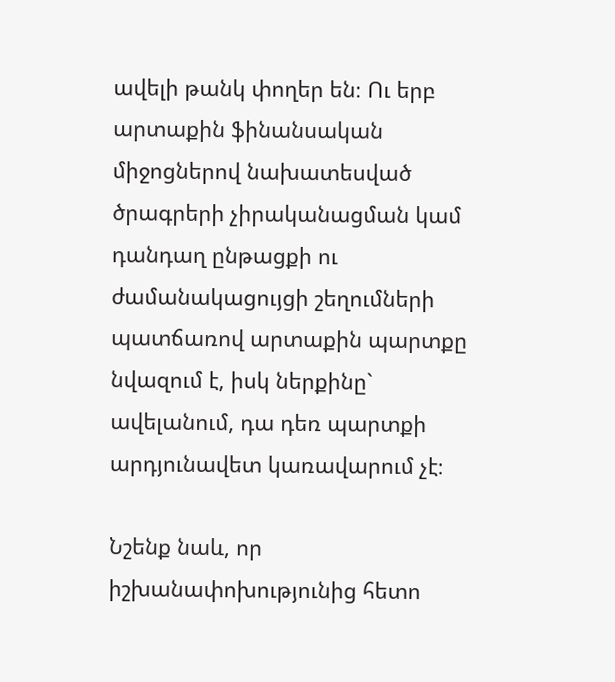ավելի թանկ փողեր են։ Ու երբ արտաքին ֆինանսական միջոցներով նախատեսված ծրագրերի չիրականացման կամ դանդաղ ընթացքի ու ժամանակացույցի շեղումների պատճառով արտաքին պարտքը նվազում է, իսկ ներքինը` ավելանում, դա դեռ պարտքի արդյունավետ կառավարում չէ։

Նշենք նաև, որ իշխանափոխությունից հետո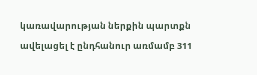կառավարության ներքին պարտքն ավելացել է ընդհանուր առմամբ 311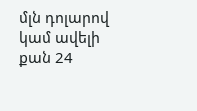մլն դոլարով կամ ավելի քան 24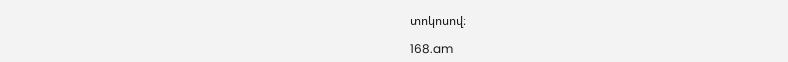տոկոսով։

168.am